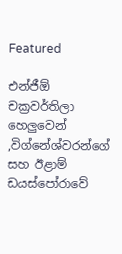Featured

එන්ජීඕ චක්‍රවර්තිලා හෙලුවෙන් ,විග්නේශ්වරන්ගේ සහ ඊළාම් ඩයස්‌පෝරාවේ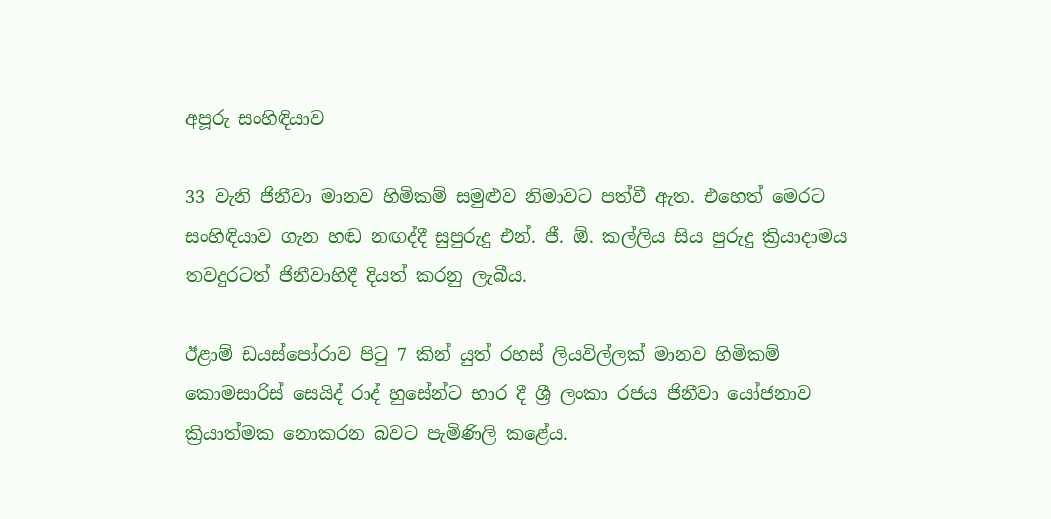අපූරු සංහිඳියාව

33 වැනි ජිනීවා මානව හිමිකම් සමුළුව නිමාවට පත්වී ඇත. එහෙත් මෙරට සංහිඳියාව ගැන හඬ නඟද්දී සුපුරුදු එන්. ජී. ඕ. කල්ලිය සිය පුරුදු ක්‍රියාදාමය තවදුරටත් ජිනීවාහිදී දියත් කරනු ලැබීය.

ඊළාම් ඩයස්‌පෝරාව පිටු 7 කින් යුත් රහස්‌ ලියවිල්ලක්‌ මානව හිමිකම් කොමසාරිස්‌ සෙයිද් රාද් හුසේන්ට භාර දී ශ්‍රී ලංකා රජය ජිනීවා යෝජනාව ක්‍රියාත්මක නොකරන බවට පැමිණිලි කළේය.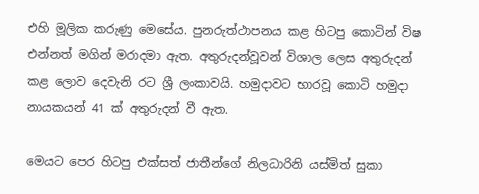එහි මූලික කරුණු මෙසේය. පුනරුත්ථාපනය කළ හිටපු කොටින් විෂ එන්නත් මගින් මරාදමා ඇත. අතුරුදන්වූවන් විශාල ලෙස අතුරුදන් කළ ලොව දෙවැනි රට ශ්‍රී ලංකාවයි. හමුදාවට භාරවූ කොටි හමුදා නායකයන් 41 ක්‌ අතුරුදන් වී ඇත.

මෙයට පෙර හිටපු එක්‌සත් ජාතීන්ගේ නිලධාරිනි යස්‌මිත් සුකා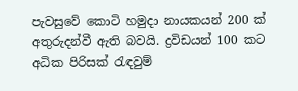පැවසුවේ කොටි හමුදා නායකයන් 200 ක්‌ අතුරුදන්වී ඇති බවයි. ද්‍රවිඩයන් 100 කට අධික පිරිසක්‌ රැඳවුම්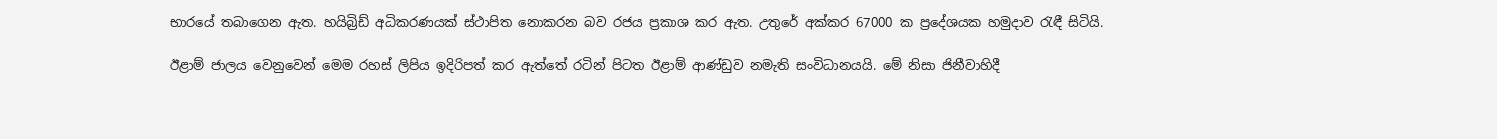භාරයේ තබාගෙන ඇත. හයිබ්‍රිඩ් අධිකරණයක්‌ ස්‌ථාපිත නොකරන බව රජය ප්‍රකාශ කර ඇත. උතුරේ අක්‌කර 67000 ක ප්‍රදේශයක හමුදාව රැඳී සිටියි.

ඊළාම් ජාලය වෙනුවෙන් මෙම රහස්‌ ලිපිය ඉදිරිපත් කර ඇත්තේ රටින් පිටත ඊළාම් ආණ්‌ඩුව නමැති සංවිධානයයි. මේ නිසා ජිනීවාහිදී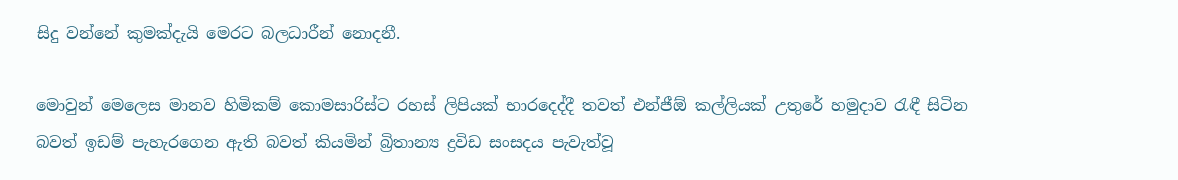සිදු වන්නේ කුමක්‌දැයි මෙරට බලධාරීන් නොදනී.

මොවුන් මෙලෙස මානව හිමිකම් කොමසාරිස්‌ට රහස්‌ ලිපියක්‌ භාරදෙද්දී තවත් එන්ජීඕ කල්ලියක්‌ උතුරේ හමුදාව රැඳී සිටින බවත් ඉඩම් පැහැරගෙන ඇති බවත් කියමින් බ්‍රිතාන්‍ය ද්‍රවිඩ සංසදය පැවැත්වූ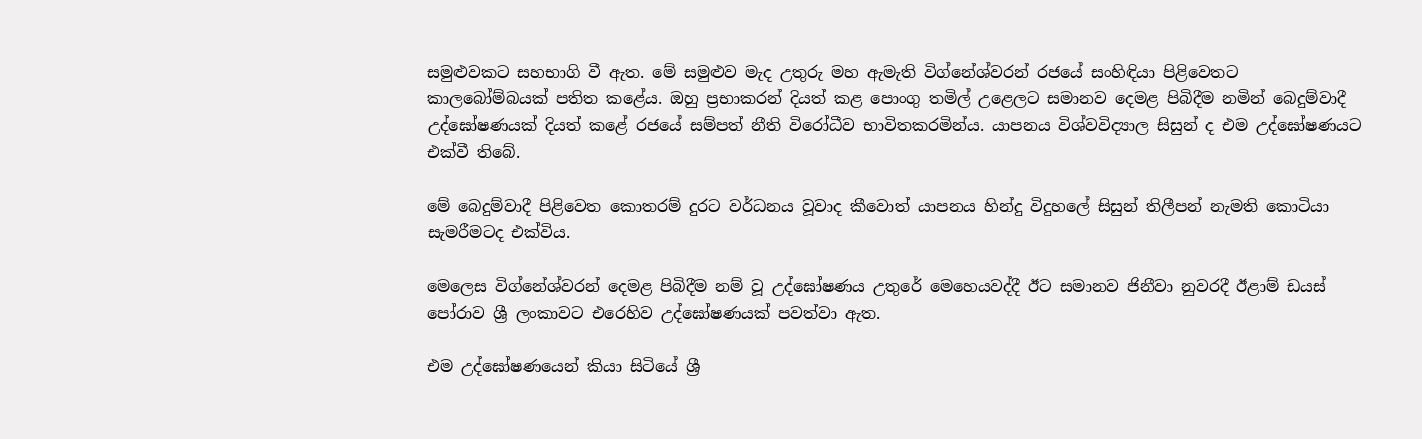සමුළුවකට සහභාගි වී ඇත. මේ සමුළුව මැද උතුරු මහ ඇමැති විග්නේශ්වරන් රජයේ සංහිඳියා පිළිවෙතට කාලබෝම්බයක්‌ පතිත කළේය. ඔහු ප්‍රභාකරන් දියත් කළ පොංගු තමිල් උළෙලට සමානව දෙමළ පිබිදීම නමින් බෙදුම්වාදී උද්ඝෝෂණයක්‌ දියත් කළේ රජයේ සම්පත් නීති විරෝධීව භාවිතකරමින්ය. යාපනය විශ්වවිද්‍යාල සිසුන් ද එම උද්ඝෝෂණයට එක්‌වී තිබේ.

මේ බෙදුම්වාදී පිළිවෙත කොතරම් දුරට වර්ධනය වූවාද කීවොත් යාපනය හින්දු විදුහලේ සිසුන් තිලීපන් නැමති කොටියා සැමරීමටද එක්‌විය.

මෙලෙස විග්නේශ්වරන් දෙමළ පිබිදීම නම් වූ උද්ඝෝෂණය උතුරේ මෙහෙයවද්දී ඊට සමානව ජිනීවා නුවරදී ඊළාම් ඩයස්‌ පෝරාව ශ්‍රී ලංකාවට එරෙහිව උද්ඝෝෂණයක්‌ පවත්වා ඇත.

එම උද්ඝෝෂණයෙන් කියා සිටියේ ශ්‍රී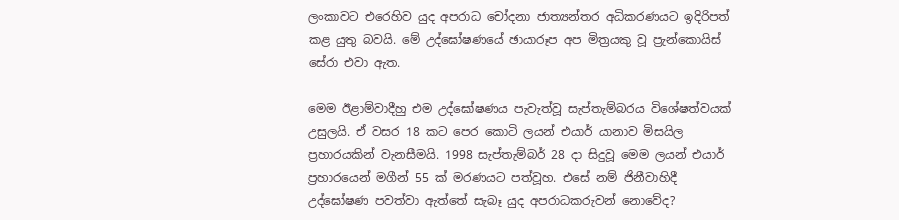ලංකාවට එරෙහිව යුද අපරාධ චෝදනා ජාත්‍යන්තර අධිකරණයට ඉදිරිපත් කළ යුතු බවයි. මේ උද්ඝෝෂණයේ ඡායාරූප අප මිත්‍රයකු වූ ප්‍රැන්කොයිස්‌ සේරා එවා ඇත.

මෙම ඊළාම්වාදීහු එම උද්ඝෝෂණය පැවැත්වූ සැප්තැම්බරය විශේෂත්වයක්‌ උසුලයි. ඒ වසර 18 කට පෙර කොටි ලයන් එයාර් යානාව මිසයිල ප්‍රහාරයකින් වැනසීමයි. 1998 සැප්තැම්බර් 28 දා සිදුවූ මෙම ලයන් එයාර් ප්‍රහාරයෙන් මගීන් 55 ක්‌ මරණයට පත්වූහ. එසේ නම් ජිනීවාහිදී උද්ඝෝෂණ පවත්වා ඇත්තේ සැබෑ යුද අපරාධකරුවන් නොවේද?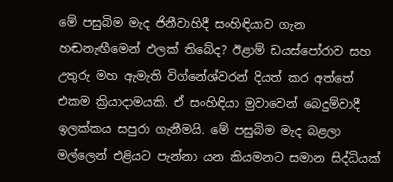මේ පසුබිම මැද ජිනීවාහිදී සංහිඳියාව ගැන හඬනැඟීමෙන් ඵලක්‌ තිබේද? ඊළාම් ඩයස්‌පෝරාව සහ උතුරු මහ ඇමැති විග්නේශ්වරන් දියත් කර අත්තේ එකම ක්‍රියාදාමයකි. ඒ සංහිඳියා මුවාවෙන් බෙදුම්වාදී ඉලක්‌කය සපුරා ගැනීමයි. මේ පසුබිම මැද බළලා මල්ලෙන් එළියට පැන්නා යන කියමනට සමාන සිද්ධියක්‌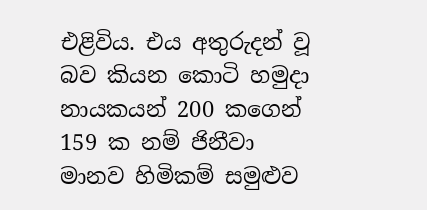එළිවිය. එය අතුරුදන් වූ බව කියන කොටි හමුදා නායකයන් 200 කගෙන් 159 ක නම් ජිනීවා මානව හිමිකම් සමුළුව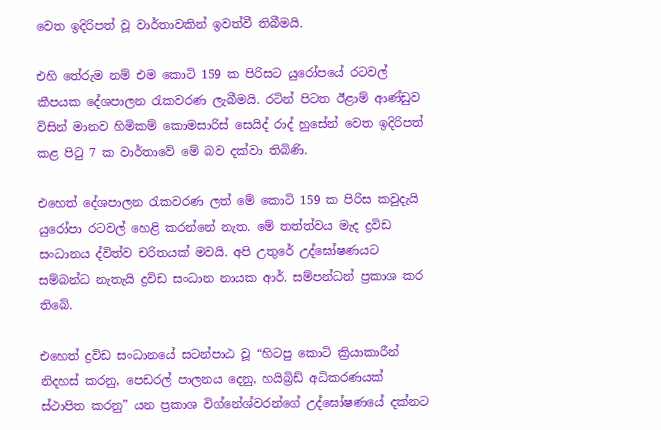වෙත ඉදිරිපත් වූ වාර්තාවකින් ඉවත්වී තිබීමයි.

එහි තේරුම නම් එම කොටි 159 ක පිරිසට යුරෝපයේ රටවල් කීපයක දේශපාලන රැකවරණ ලැබීමයි. රටින් පිටත ඊළාම් ආණ්‌ඩුව විසින් මානව හිමිකම් කොමසාරිස්‌ සෙයිද් රාද් හුසේන් වෙත ඉදිරිපත් කළ පිටු 7 ක වාර්තාවේ මේ බව දක්‌වා තිබිණි.

එහෙත් දේශපාලන රැකවරණ ලත් මේ කොටි 159 ක පිරිස කවුදැයි යුරෝපා රටවල් හෙළි කරන්නේ නැත. මේ තත්ත්වය මැද ද්‍රවිඩ සංධානය ද්විත්ව චරිතයක්‌ මවයි. අපි උතුරේ උද්ඝෝෂණයට සම්බන්ධ නැතැයි ද්‍රවිඩ සංධාන නායක ආර්. සම්පන්ධන් ප්‍රකාශ කර තිබේ.

එහෙත් ද්‍රවිඩ සංධානයේ සටන්පාඨ වූ “හිටපු කොටි ක්‍රියාකාරීන් නිදහස්‌ කරනු, පෙඩරල් පාලනය දෙනු, හයිබ්‍රිඩ් අධිකරණයක්‌ ස්‌ථාපිත කරනු” යන ප්‍රකාශ විග්නේශ්වරන්ගේ උද්ඝෝෂණයේ දක්‌නට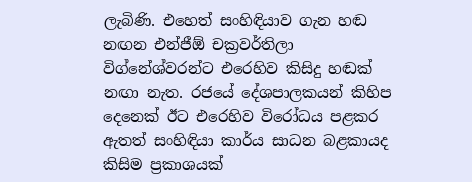ලැබිණි. එහෙත් සංහිඳියාව ගැන හඬ නඟන එන්ජීඕ චක්‍රවර්තිලා විග්නේශ්වරන්ට එරෙහිව කිසිදු හඬක්‌ නඟා නැත. රජයේ දේශපාලකයන් කිහිප දෙනෙක්‌ ඊට එරෙහිව විරෝධය පළකර ඇතත් සංහිඳියා කාර්ය සාධන බළකායද කිසිම ප්‍රකාශයක්‌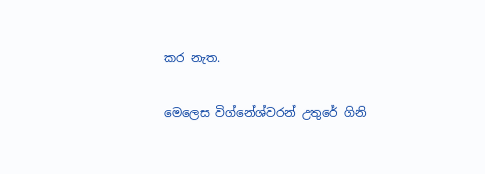කර නැත.

මෙලෙස විග්නේශ්වරන් උතුරේ ගිනි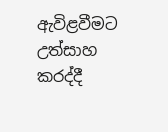ඇවිළවීමට උත්සාහ කරද්දී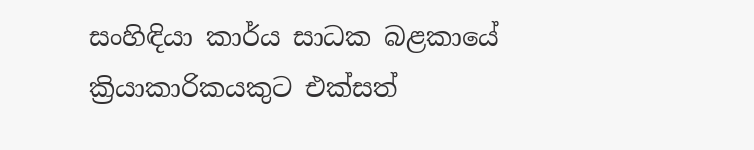සංහිඳියා කාර්ය සාධක බළකායේ ක්‍රියාකාරිකයකුට එක්‌සත්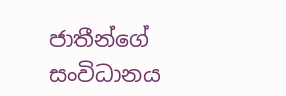ජාතීන්ගේ සංවිධානය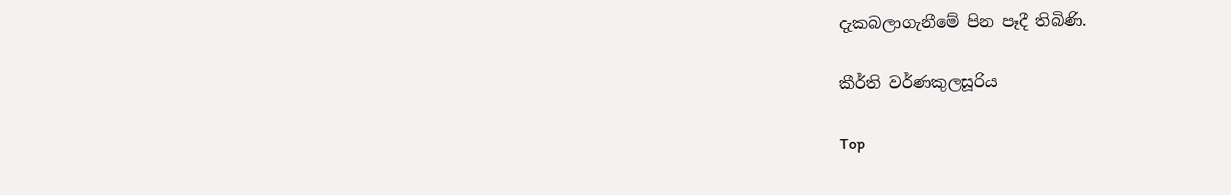දැකබලාගැනීමේ පින පෑදී තිබිණි.

කීර්ති වර්ණකුලසූරිය

Top